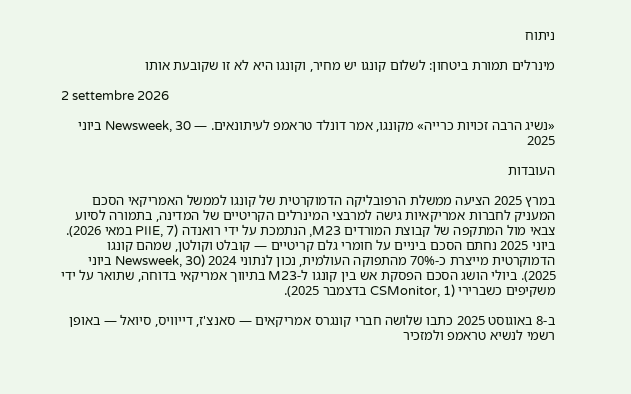ניתוח

מינרלים תמורת ביטחון: לשלום קונגו יש מחיר, וקונגו היא לא זו שקובעת אותו

2 settembre 2026

«נשיג הרבה זכויות כרייה» מקונגו, אמר דונלד טראמפ לעיתונאים. — Newsweek, 30 ביוני 2025

העובדות

במרץ 2025 הציעה ממשלת הרפובליקה הדמוקרטית של קונגו לממשל האמריקאי הסכם המעניק לחברות אמריקאיות גישה למרבצי המינרלים הקריטיים של המדינה, בתמורה לסיוע צבאי מול המתקפה של קבוצת המורדים M23, הנתמכת על ידי רואנדה (PIIE, 7 במאי 2026). ביוני 2025 נחתם הסכם ביניים על חומרי גלם קריטיים — קובלט וקולטן, שמהם קונגו הדמוקרטית מייצרת כ-70% מהתפוקה העולמית, נכון לנתוני 2024 (Newsweek, 30 ביוני 2025). ביולי הושג הסכם הפסקת אש בין קונגו ל-M23 בתיווך אמריקאי בדוחה, שתואר על ידי משקיפים כשברירי (CSMonitor, 1 בדצמבר 2025).

ב-8 באוגוסט 2025 כתבו שלושה חברי קונגרס אמריקאים — סאנצ'ז, דייוויס, סיואל — באופן רשמי לנשיא טראמפ ולמזכיר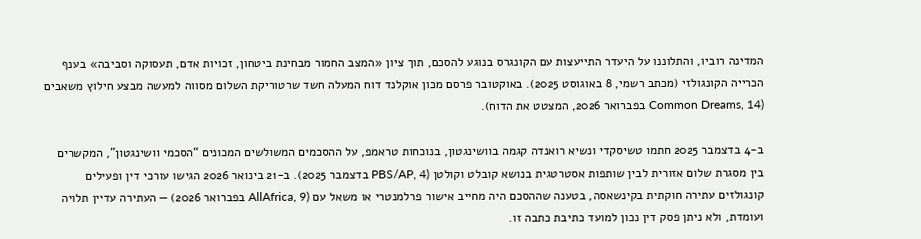המדינה רוביו, והתלוננו על היעדר התייעצות עם הקונגרס בנוגע להסכם, תוך ציון «המצב החמור מבחינת ביטחון, זכויות אדם, תעסוקה וסביבה» בענף הכרייה הקונגולזי (מכתב רשמי, 8 באוגוסט 2025). באוקטובר פרסם מכון אוקלנד דוח המעלה חשד שרטוריקת השלום מסווה למעשה מבצע חילוץ משאבים (Common Dreams, 14 בפברואר 2026, המצטט את הדוח).

ב-4 בדצמבר 2025 חתמו טשיסקדי ונשיא רואנדה קגמה בוושינגטון, בנוכחות טראמפ, על ההסכמים המשולשים המכונים “הסכמי וושינגטון”, המקשרים בין מסגרת שלום אזורית לבין שותפות אסטרטגית בנושא קובלט וקולטן (PBS/AP, 4 בדצמבר 2025). ב-21 בינואר 2026 הגישו עורכי דין ופעילים קונגולזים עתירה חוקתית בקינשאסה, בטענה שההסכם היה מחייב אישור פרלמנטרי או משאל עם (AllAfrica, 9 בפברואר 2026) — העתירה עדיין תלויה ועומדת, ולא ניתן פסק דין נכון למועד כתיבת כתבה זו.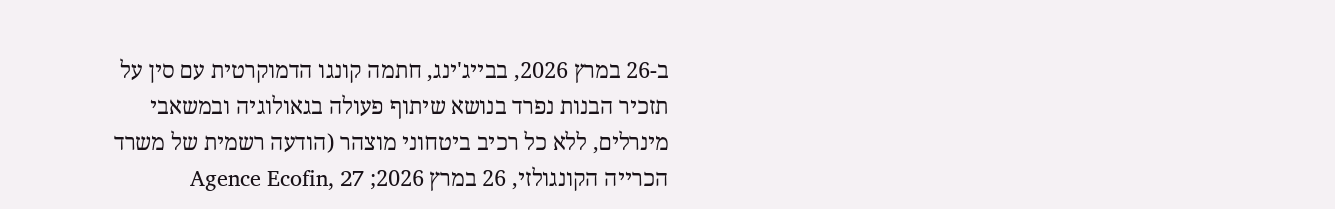ב-26 במרץ 2026, בבייג'ינג, חתמה קונגו הדמוקרטית עם סין על תזכיר הבנות נפרד בנושא שיתוף פעולה בגאולוגיה ובמשאבי מינרלים, ללא כל רכיב ביטחוני מוצהר (הודעה רשמית של משרד הכרייה הקונגולזי, 26 במרץ 2026; Agence Ecofin, 27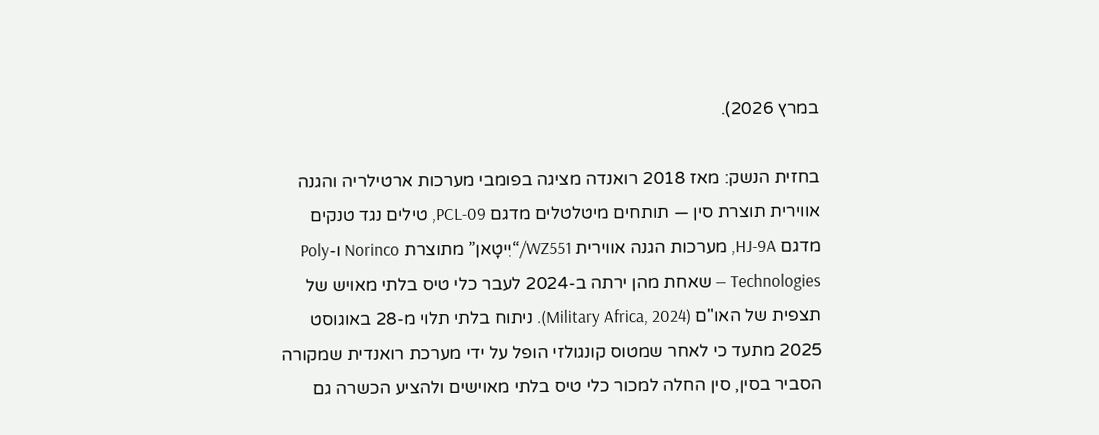במרץ 2026).

בחזית הנשק: מאז 2018 רואנדה מציגה בפומבי מערכות ארטילריה והגנה אווירית תוצרת סין — תותחים מיטלטלים מדגם PCL-09, טילים נגד טנקים מדגם HJ-9A, מערכות הגנה אווירית WZ551/“יִיטָאן” מתוצרת Norinco ו-Poly Technologies — שאחת מהן ירתה ב-2024 לעבר כלי טיס בלתי מאויש של תצפית של האו"ם (Military Africa, 2024). ניתוח בלתי תלוי מ-28 באוגוסט 2025 מתעד כי לאחר שמטוס קונגולזי הופל על ידי מערכת רואנדית שמקורה הסביר בסין, סין החלה למכור כלי טיס בלתי מאוישים ולהציע הכשרה גם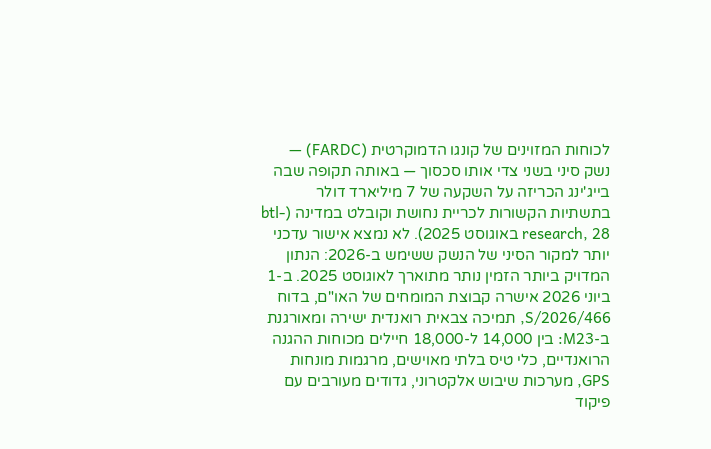לכוחות המזוינים של קונגו הדמוקרטית (FARDC) — נשק סיני בשני צדי אותו סכסוך — באותה תקופה שבה בייג'ינג הכריזה על השקעה של 7 מיליארד דולר בתשתיות הקשורות לכריית נחושת וקובלט במדינה (btl-research, 28 באוגוסט 2025). לא נמצא אישור עדכני יותר למקור הסיני של הנשק ששימש ב-2026: הנתון המדויק ביותר הזמין נותר מתוארך לאוגוסט 2025. ב-1 ביוני 2026 אישרה קבוצת המומחים של האו"ם, בדוח S/2026/466, תמיכה צבאית רואנדית ישירה ומאורגנת ב-M23: בין 14,000 ל-18,000 חיילים מכוחות ההגנה הרואנדיים, כלי טיס בלתי מאוישים, מרגמות מונחות GPS, מערכות שיבוש אלקטרוני, גדודים מעורבים עם פיקוד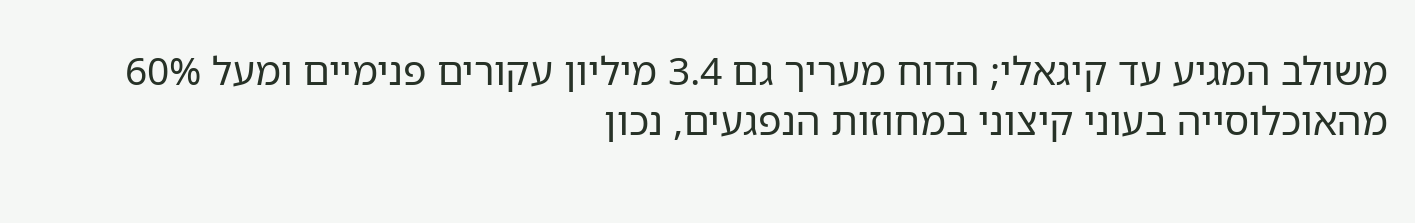משולב המגיע עד קיגאלי; הדוח מעריך גם 3.4 מיליון עקורים פנימיים ומעל 60% מהאוכלוסייה בעוני קיצוני במחוזות הנפגעים, נכון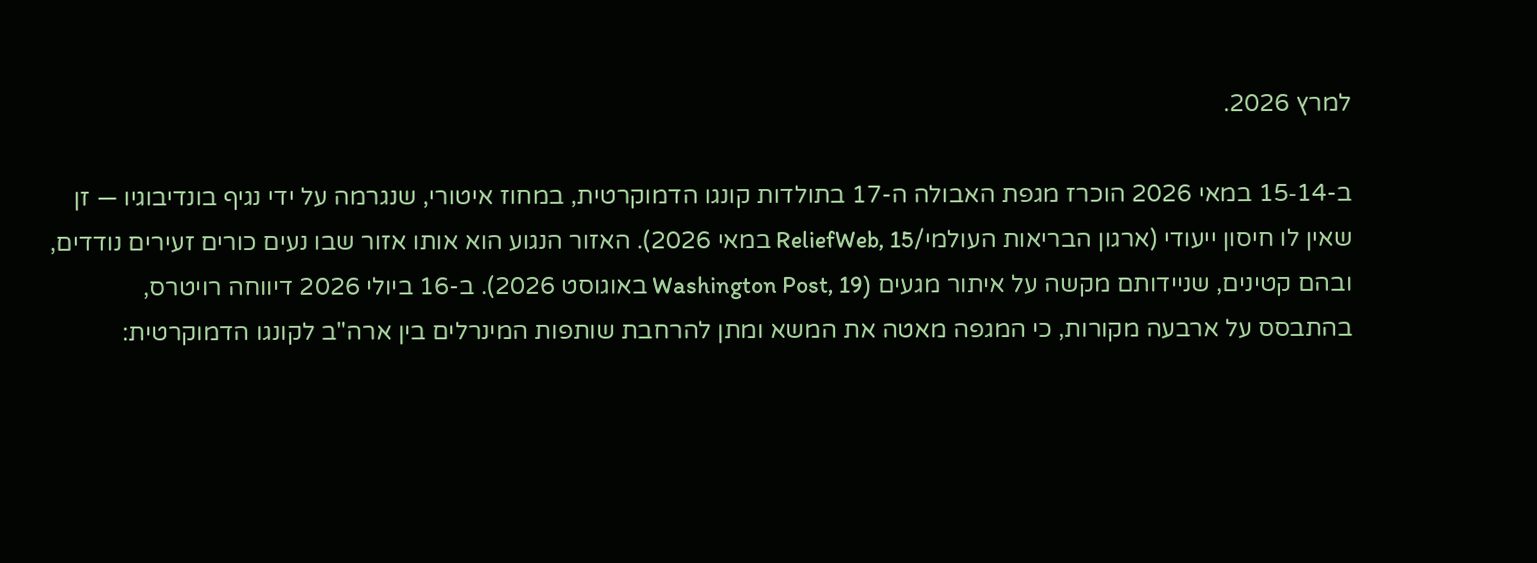למרץ 2026.

ב-14‑15 במאי 2026 הוכרז מגפת האבולה ה-17 בתולדות קונגו הדמוקרטית, במחוז איטורי, שנגרמה על ידי נגיף בונדיבוגיו — זן שאין לו חיסון ייעודי (ארגון הבריאות העולמי/ReliefWeb, 15 במאי 2026). האזור הנגוע הוא אותו אזור שבו נעים כורים זעירים נודדים, ובהם קטינים, שניידותם מקשה על איתור מגעים (Washington Post, 19 באוגוסט 2026). ב-16 ביולי 2026 דיווחה רויטרס, בהתבסס על ארבעה מקורות, כי המגפה מאטה את המשא ומתן להרחבת שותפות המינרלים בין ארה"ב לקונגו הדמוקרטית: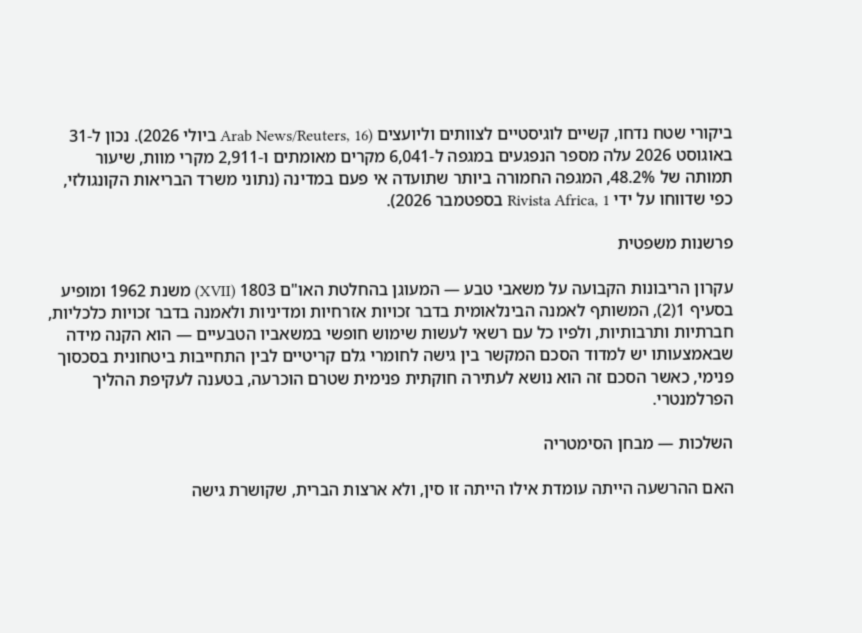ביקורי שטח נדחו, קשיים לוגיסטיים לצוותים וליועצים (Arab News/Reuters, 16 ביולי 2026). נכון ל-31 באוגוסט 2026 עלה מספר הנפגעים במגפה ל-6,041 מקרים מאומתים ו-2,911 מקרי מוות, שיעור תמותה של 48.2%, המגפה החמורה ביותר שתועדה אי פעם במדינה (נתוני משרד הבריאות הקונגולזי, כפי שדווחו על ידי Rivista Africa, 1 בספטמבר 2026).

פרשנות משפטית

עקרון הריבונות הקבועה על משאבי טבע — המעוגן בהחלטת האו"ם 1803 (XVII) משנת 1962 ומופיע בסעיף 1(2), המשותף לאמנה הבינלאומית בדבר זכויות אזרחיות ומדיניות ולאמנה בדבר זכויות כלכליות, חברתיות ותרבותיות, ולפיו כל עם רשאי לעשות שימוש חופשי במשאביו הטבעיים — הוא הקנה מידה שבאמצעותו יש למדוד הסכם המקשר בין גישה לחומרי גלם קריטיים לבין התחייבות ביטחונית בסכסוך פנימי, כאשר הסכם זה הוא נושא לעתירה חוקתית פנימית שטרם הוכרעה, בטענה לעקיפת ההליך הפרלמנטרי.

השלכות — מבחן הסימטריה

האם ההרשעה הייתה עומדת אילו הייתה זו סין, ולא ארצות הברית, שקושרת גישה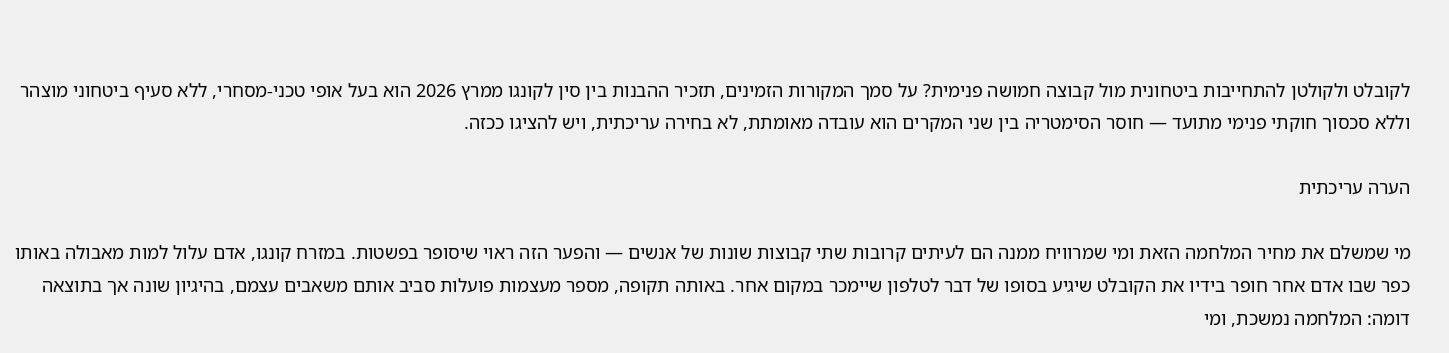לקובלט ולקולטן להתחייבות ביטחונית מול קבוצה חמושה פנימית? על סמך המקורות הזמינים, תזכיר ההבנות בין סין לקונגו ממרץ 2026 הוא בעל אופי טכני-מסחרי, ללא סעיף ביטחוני מוצהר וללא סכסוך חוקתי פנימי מתועד — חוסר הסימטריה בין שני המקרים הוא עובדה מאומתת, לא בחירה עריכתית, ויש להציגו ככזה.

הערה עריכתית

מי שמשלם את מחיר המלחמה הזאת ומי שמרוויח ממנה הם לעיתים קרובות שתי קבוצות שונות של אנשים — והפער הזה ראוי שיסופר בפשטות. במזרח קונגו, אדם עלול למות מאבולה באותו כפר שבו אדם אחר חופר בידיו את הקובלט שיגיע בסופו של דבר לטלפון שיימכר במקום אחר. באותה תקופה, מספר מעצמות פועלות סביב אותם משאבים עצמם, בהיגיון שונה אך בתוצאה דומה: המלחמה נמשכת, ומי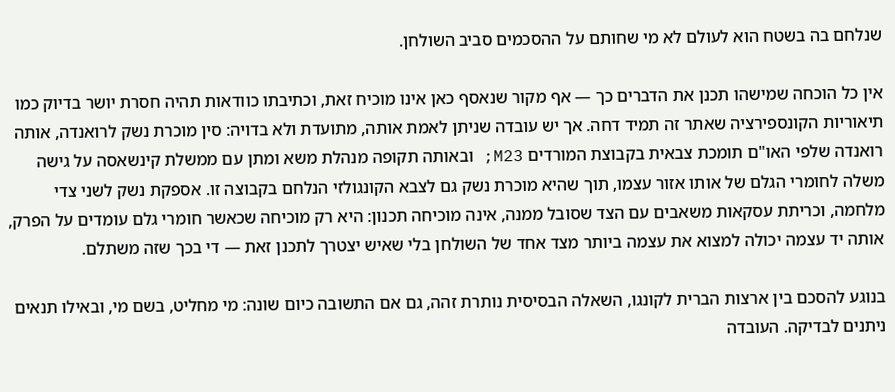שנלחם בה בשטח הוא לעולם לא מי שחותם על ההסכמים סביב השולחן.

אין כל הוכחה שמישהו תכנן את הדברים כך — אף מקור שנאסף כאן אינו מוכיח זאת, וכתיבתו כוודאות תהיה חסרת יושר בדיוק כמו תיאוריות הקונספירציה שאתר זה תמיד דחה. אך יש עובדה שניתן לאמת אותה, מתועדת ולא בדויה: סין מוכרת נשק לרואנדה, אותה רואנדה שלפי האו"ם תומכת צבאית בקבוצת המורדים M23; ובאותה תקופה מנהלת משא ומתן עם ממשלת קינשאסה על גישה משלה לחומרי הגלם של אותו אזור עצמו, תוך שהיא מוכרת נשק גם לצבא הקונגולזי הנלחם בקבוצה זו. אספקת נשק לשני צדי מלחמה, וכריתת עסקאות משאבים עם הצד שסובל ממנה, אינה מוכיחה תכנון: היא רק מוכיחה שכאשר חומרי גלם עומדים על הפרק, אותה יד עצמה יכולה למצוא את עצמה ביותר מצד אחד של השולחן בלי שאיש יצטרך לתכנן זאת — די בכך שזה משתלם.

בנוגע להסכם בין ארצות הברית לקונגו, השאלה הבסיסית נותרת זהה, גם אם התשובה כיום שונה: מי מחליט, בשם מי, ובאילו תנאים ניתנים לבדיקה. העובדה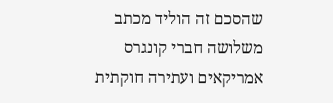שהסכם זה הוליד מכתב משלושה חברי קונגרס אמריקאים ועתירה חוקתית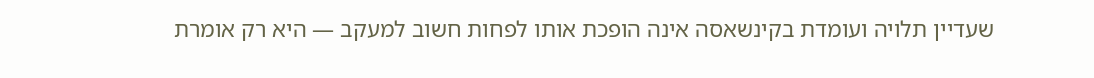שעדיין תלויה ועומדת בקינשאסה אינה הופכת אותו לפחות חשוב למעקב — היא רק אומרת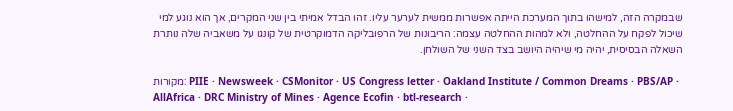שבמקרה הזה, למישהו בתוך המערכת הייתה אפשרות ממשית לערער עליו. זהו הבדל אמיתי בין שני המקרים, אך הוא נוגע למי שיכול לפקח על ההחלטה, ולא למהות ההחלטה עצמה: הריבונות של הרפובליקה הדמוקרטית של קונגו על משאביה שלה נותרת השאלה הבסיסית, יהיה מי שיהיה היושב בצד השני של השולחן.

מקורות: PIIE · Newsweek · CSMonitor · US Congress letter · Oakland Institute / Common Dreams · PBS/AP · AllAfrica · DRC Ministry of Mines · Agence Ecofin · btl-research ·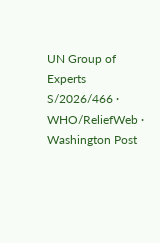UN Group of Experts S/2026/466 · WHO/ReliefWeb · Washington Post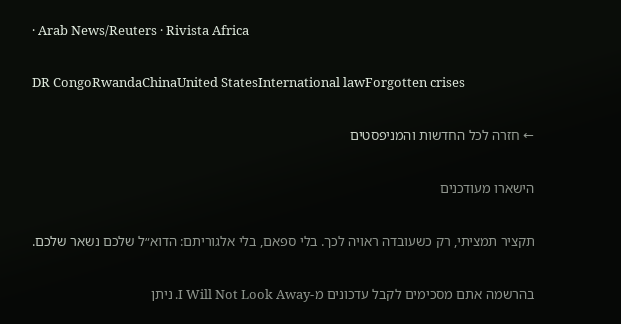· Arab News/Reuters · Rivista Africa

DR CongoRwandaChinaUnited StatesInternational lawForgotten crises

← חזרה לכל החדשות והמניפסטים

הישארו מעודכנים

תקציר תמציתי, רק כשעובדה ראויה לכך. בלי ספאם, בלי אלגוריתם: הדוא״ל שלכם נשאר שלכם.

בהרשמה אתם מסכימים לקבל עדכונים מ-I Will Not Look Away. ניתן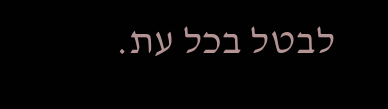לבטל בכל עת.